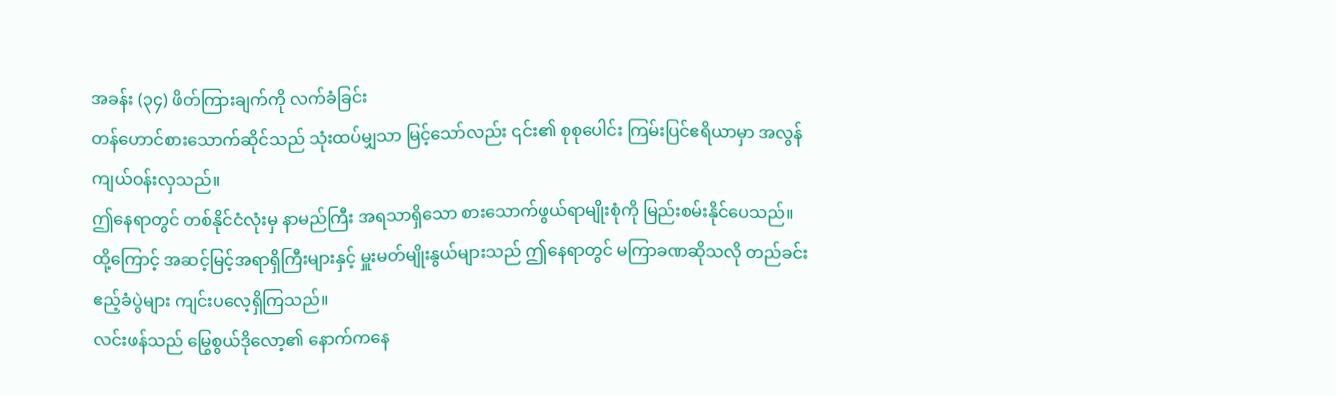အခန်း (၃၄) ဖိတ်ကြားချက်ကို လက်ခံခြင်း
တန်ဟောင်စားသောက်ဆိုင်သည် သုံးထပ်မျှသာ မြင့်သော်လည်း ၎င်း၏ စုစုပေါင်း ကြမ်းပြင်ဧရိယာမှာ အလွန်ကျယ်ဝန်းလှသည်။
ဤနေရာတွင် တစ်နိုင်ငံလုံးမှ နာမည်ကြီး အရသာရှိသော စားသောက်ဖွယ်ရာမျိုးစုံကို မြည်းစမ်းနိုင်ပေသည်။
ထို့ကြောင့် အဆင့်မြင့်အရာရှိကြီးများနှင့် မှူးမတ်မျိုးနွယ်များသည် ဤနေရာတွင် မကြာခဏဆိုသလို တည်ခင်းဧည့်ခံပွဲများ ကျင်းပလေ့ရှိကြသည်။
လင်းဖန်သည် မြွေစွယ်ဒိုလော့၏ နောက်ကနေ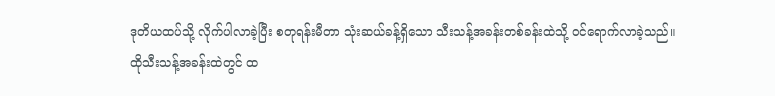ဒုတိယထပ်သို့ လိုက်ပါလာခဲ့ပြီး စတုရန်းမီတာ သုံးဆယ်ခန့်ရှိသော သီးသန့်အခန်းတစ်ခန်းထဲသို့ ဝင်ရောက်လာခဲ့သည်။
ထိုသီးသန့်အခန်းထဲတွင် ထ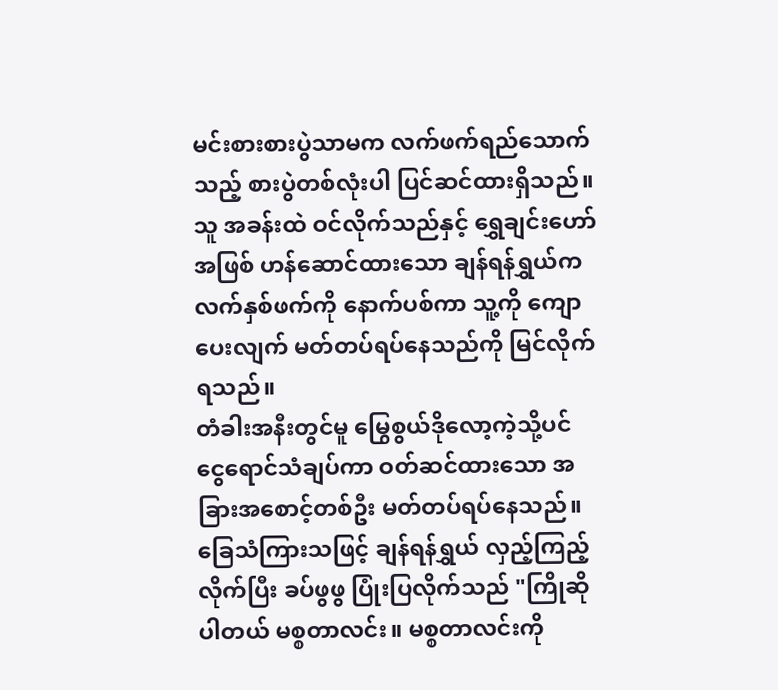မင်းစားစားပွဲသာမက လက်ဖက်ရည်သောက်သည့် စားပွဲတစ်လုံးပါ ပြင်ဆင်ထားရှိသည်။
သူ အခန်းထဲ ဝင်လိုက်သည်နှင့် ရွှေချင်းဟော်အဖြစ် ဟန်ဆောင်ထားသော ချန်ရန်ရွှယ်က လက်နှစ်ဖက်ကို နောက်ပစ်ကာ သူ့ကို ကျောပေးလျက် မတ်တပ်ရပ်နေသည်ကို မြင်လိုက်ရသည်။
တံခါးအနီးတွင်မူ မြွေစွယ်ဒိုလော့ကဲ့သို့ပင် ငွေရောင်သံချပ်ကာ ဝတ်ဆင်ထားသော အခြားအစောင့်တစ်ဦး မတ်တပ်ရပ်နေသည်။
ခြေသံကြားသဖြင့် ချန်ရန်ရွှယ် လှည့်ကြည့်လိုက်ပြီး ခပ်ဖွဖွ ပြုံးပြလိုက်သည် "ကြိုဆိုပါတယ် မစ္စတာလင်း။ မစ္စတာလင်းကို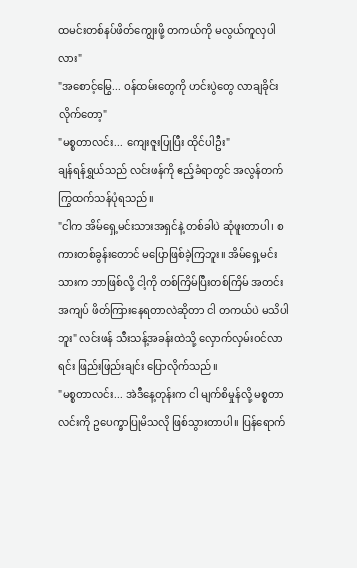ထမင်းတစ်နပ်ဖိတ်ကျွေးဖို့ တကယ်ကို မလွယ်ကူလှပါလား"
"အစောင့်မြွေ... ဝန်ထမ်းတွေကို ဟင်းပွဲတွေ လာချခိုင်းလိုက်တော့"
"မစ္စတာလင်း... ကျေးဇူးပြုပြီး ထိုင်ပါဦး"
ချန်ရန်ရွှယ်သည် လင်းဖန်ကို ဧည့်ခံရာတွင် အလွန်တက်ကြွထက်သန်ပုံရသည်။
"ငါက အိမ်ရှေ့မင်းသားအရှင်နဲ့ တစ်ခါပဲ ဆုံဖူးတာပါ၊ စကားတစ်ခွန်းတောင် မပြောဖြစ်ခဲ့ကြဘူး။ အိမ်ရှေ့မင်းသားက ဘာဖြစ်လို့ ငါ့ကို တစ်ကြိမ်ပြီးတစ်ကြိမ် အတင်းအကျပ် ဖိတ်ကြားနေရတာလဲဆိုတာ ငါ တကယ်ပဲ မသိပါဘူး" လင်းဖန် သီးသန့်အခန်းထဲသို့ လှောက်လှမ်းဝင်လာရင်း ဖြည်းဖြည်းချင်း ပြောလိုက်သည်။
"မစ္စတာလင်း... အဲဒီနေ့တုန်းက ငါ မျက်စိမှုန်လို့ မစ္စတာလင်းကို ဥပေက္ခာပြုမိသလို ဖြစ်သွားတာပါ။ ပြန်ရောက်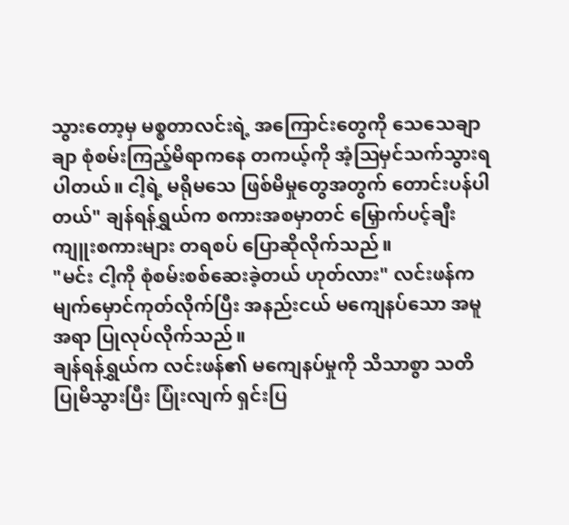သွားတော့မှ မစ္စတာလင်းရဲ့ အကြောင်းတွေကို သေသေချာချာ စုံစမ်းကြည့်မိရာကနေ တကယ့်ကို အံ့ဩမှင်သက်သွားရပါတယ်။ ငါ့ရဲ့ မရိုမသေ ဖြစ်မိမှုတွေအတွက် တောင်းပန်ပါတယ်" ချန်ရန်ရွှယ်က စကားအစမှာတင် မြှောက်ပင့်ချီးကျူးစကားများ တရစပ် ပြောဆိုလိုက်သည်။
"မင်း ငါ့ကို စုံစမ်းစစ်ဆေးခဲ့တယ် ဟုတ်လား" လင်းဖန်က မျက်မှောင်ကုတ်လိုက်ပြီး အနည်းငယ် မကျေနပ်သော အမူအရာ ပြုလုပ်လိုက်သည်။
ချန်ရန်ရွှယ်က လင်းဖန်၏ မကျေနပ်မှုကို သိသာစွာ သတိပြုမိသွားပြီး ပြုံးလျက် ရှင်းပြ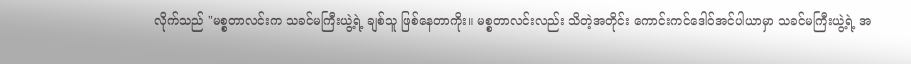လိုက်သည် "မစ္စတာလင်းက သခင်မကြီးယွဲ့ရဲ့ ချစ်သူ ဖြစ်နေတာကိုး။ မစ္စတာလင်းလည်း သိတဲ့အတိုင်း ကောင်းကင်ဒေါဝ်အင်ပါယာမှာ သခင်မကြီးယွဲ့ရဲ့ အ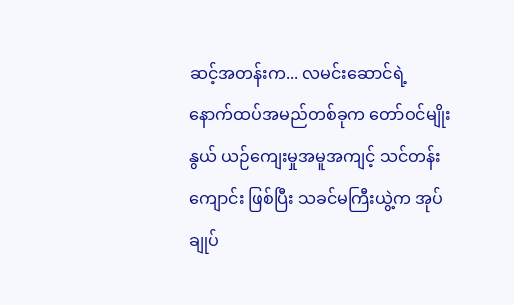ဆင့်အတန်းက... လမင်းဆောင်ရဲ့ နောက်ထပ်အမည်တစ်ခုက တော်ဝင်မျိုးနွယ် ယဉ်ကျေးမှုအမူအကျင့် သင်တန်းကျောင်း ဖြစ်ပြီး သခင်မကြီးယွဲ့က အုပ်ချုပ်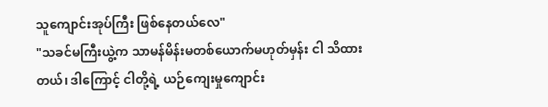သူကျောင်းအုပ်ကြီး ဖြစ်နေတယ်လေ"
"သခင်မကြီးယွဲ့က သာမန်မိန်းမတစ်ယောက်မဟုတ်မှန်း ငါ သိထားတယ်၊ ဒါကြောင့် ငါတို့ရဲ့ ယဉ်ကျေးမှုကျောင်း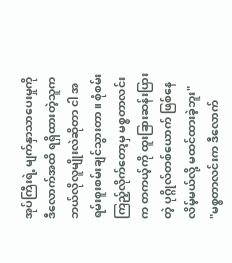အုပ်ကြီးရဲ့ မျက်နှာသာပေးမှုကို ဒီလောက်အထိ ရရှိထားတဲ့သူက ဘယ်လိုလူမျိုးလဲဆိုတာ ငါ အရမ်းစူးစမ်းချင်သွားတာ။ စုံစမ်းကြည့်လိုက်တော့မှ မစ္စတာလင်းက တကယ့်ကို ထူးခြားဆန်းပြားတဲ့ ပုဂ္ဂိုလ်တစ်ယောက် ဖြစ်နေလိမ့်မယ်လို့ မထင်ထားခဲ့ဘူး"
"မစ္စတာလင်းက ဒီလောက်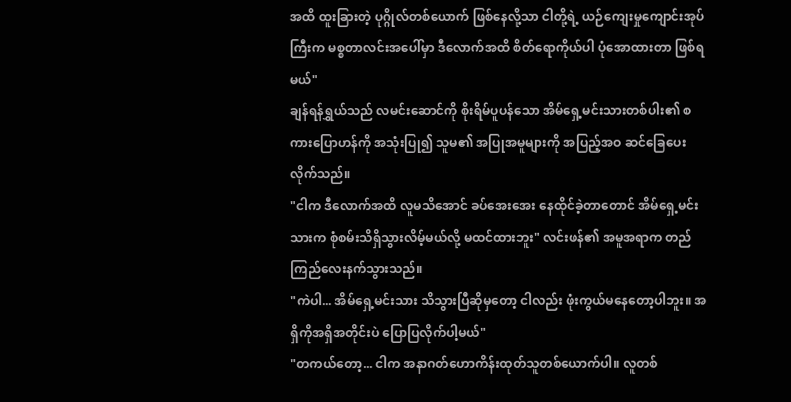အထိ ထူးခြားတဲ့ ပုဂ္ဂိုလ်တစ်ယောက် ဖြစ်နေလို့သာ ငါတို့ရဲ့ ယဉ်ကျေးမှုကျောင်းအုပ်ကြီးက မစ္စတာလင်းအပေါ်မှာ ဒီလောက်အထိ စိတ်ရောကိုယ်ပါ ပုံအောထားတာ ဖြစ်ရမယ်"
ချန်ရန်ရွှယ်သည် လမင်းဆောင်ကို စိုးရိမ်ပူပန်သော အိမ်ရှေ့မင်းသားတစ်ပါး၏ စကားပြောဟန်ကို အသုံးပြု၍ သူမ၏ အပြုအမူများကို အပြည့်အဝ ဆင်ခြေပေးလိုက်သည်။
"ငါက ဒီလောက်အထိ လူမသိအောင် ခပ်အေးအေး နေထိုင်ခဲ့တာတောင် အိမ်ရှေ့မင်းသားက စုံစမ်းသိရှိသွားလိမ့်မယ်လို့ မထင်ထားဘူး" လင်းဖန်၏ အမူအရာက တည်ကြည်လေးနက်သွားသည်။
"ကဲပါ... အိမ်ရှေ့မင်းသား သိသွားပြီဆိုမှတော့ ငါလည်း ဖုံးကွယ်မနေတော့ပါဘူး။ အရှိကိုအရှိအတိုင်းပဲ ပြောပြလိုက်ပါ့မယ်"
"တကယ်တော့... ငါက အနာဂတ်ဟောကိန်းထုတ်သူတစ်ယောက်ပါ။ လူတစ်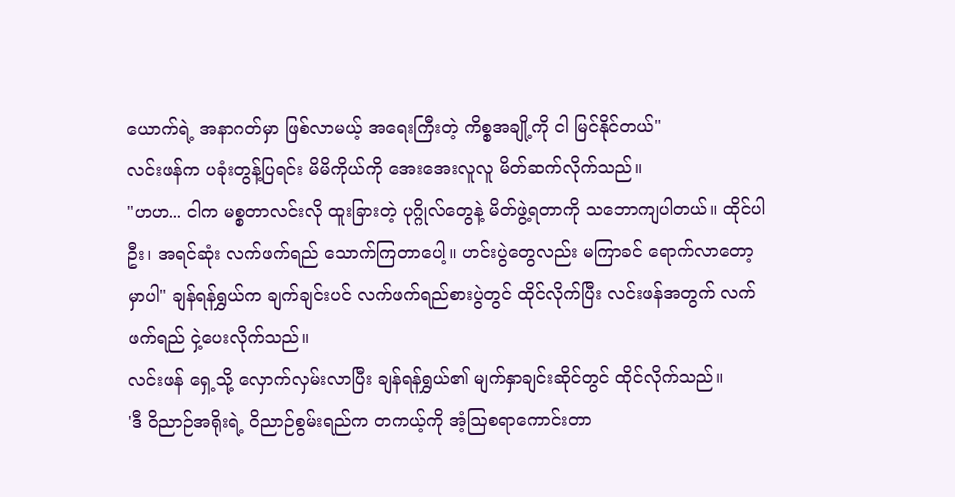ယောက်ရဲ့ အနာဂတ်မှာ ဖြစ်လာမယ့် အရေးကြီးတဲ့ ကိစ္စအချို့ကို ငါ မြင်နိုင်တယ်"
လင်းဖန်က ပခုံးတွန့်ပြရင်း မိမိကိုယ်ကို အေးအေးလူလူ မိတ်ဆက်လိုက်သည်။
"ဟဟ... ငါက မစ္စတာလင်းလို ထူးခြားတဲ့ ပုဂ္ဂိုလ်တွေနဲ့ မိတ်ဖွဲ့ရတာကို သဘောကျပါတယ်။ ထိုင်ပါဦး၊ အရင်ဆုံး လက်ဖက်ရည် သောက်ကြတာပေါ့။ ဟင်းပွဲတွေလည်း မကြာခင် ရောက်လာတော့မှာပါ" ချန်ရန်ရွှယ်က ချက်ချင်းပင် လက်ဖက်ရည်စားပွဲတွင် ထိုင်လိုက်ပြီး လင်းဖန်အတွက် လက်ဖက်ရည် ငှဲ့ပေးလိုက်သည်။
လင်းဖန် ရှေ့သို့ လှောက်လှမ်းလာပြီး ချန်ရန်ရွှယ်၏ မျက်နှာချင်းဆိုင်တွင် ထိုင်လိုက်သည်။
'ဒီ ဝိညာဉ်အရိုးရဲ့ ဝိညာဉ်စွမ်းရည်က တကယ့်ကို အံ့ဩစရာကောင်းတာ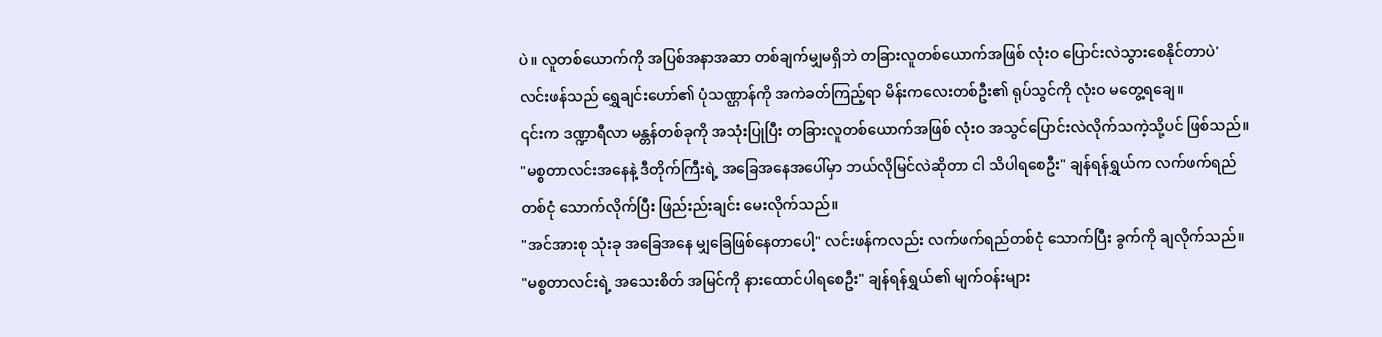ပဲ။ လူတစ်ယောက်ကို အပြစ်အနာအဆာ တစ်ချက်မျှမရှိဘဲ တခြားလူတစ်ယောက်အဖြစ် လုံးဝ ပြောင်းလဲသွားစေနိုင်တာပဲ' လင်းဖန်သည် ရွှေချင်းဟော်၏ ပုံသဏ္ဌာန်ကို အကဲခတ်ကြည့်ရာ မိန်းကလေးတစ်ဦး၏ ရုပ်သွင်ကို လုံးဝ မတွေ့ရချေ။
၎င်းက ဒဏ္ဍာရီလာ မန္တန်တစ်ခုကို အသုံးပြုပြီး တခြားလူတစ်ယောက်အဖြစ် လုံးဝ အသွင်ပြောင်းလဲလိုက်သကဲ့သို့ပင် ဖြစ်သည်။
"မစ္စတာလင်းအနေနဲ့ ဒီတိုက်ကြီးရဲ့ အခြေအနေအပေါ်မှာ ဘယ်လိုမြင်လဲဆိုတာ ငါ သိပါရစေဦး" ချန်ရန်ရွှယ်က လက်ဖက်ရည်တစ်ငုံ သောက်လိုက်ပြီး ဖြည်းည်းချင်း မေးလိုက်သည်။
"အင်အားစု သုံးခု အခြေအနေ မျှခြေဖြစ်နေတာပေါ့" လင်းဖန်ကလည်း လက်ဖက်ရည်တစ်ငုံ သောက်ပြီး ခွက်ကို ချလိုက်သည်။
"မစ္စတာလင်းရဲ့ အသေးစိတ် အမြင်ကို နားထောင်ပါရစေဦး" ချန်ရန်ရွှယ်၏ မျက်ဝန်းများ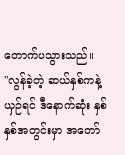တောက်ပသွားသည်။
"လွန်ခဲ့တဲ့ ဆယ်နှစ်ကနဲ့ ယှဉ်ရင် ဒီနောက်ဆုံး နှစ်နှစ်အတွင်းမှာ အတော်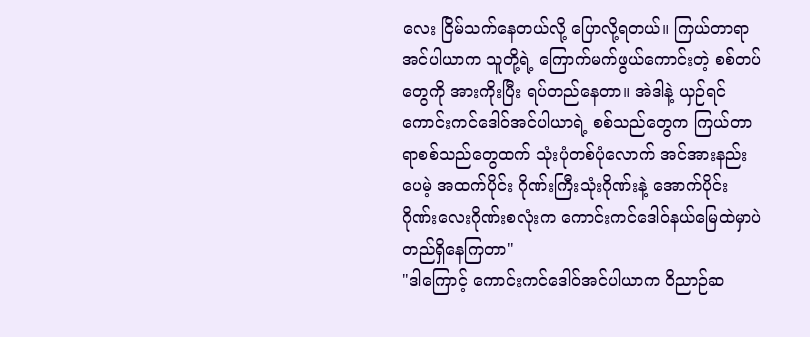လေး ငြိမ်သက်နေတယ်လို့ ပြောလို့ရတယ်။ ကြယ်တာရာအင်ပါယာက သူတို့ရဲ့ ကြောက်မက်ဖွယ်ကောင်းတဲ့ စစ်တပ်တွေကို အားကိုးပြီး ရပ်တည်နေတာ။ အဲဒါနဲ့ ယှဉ်ရင် ကောင်းကင်ဒေါဝ်အင်ပါယာရဲ့ စစ်သည်တွေက ကြယ်တာရာစစ်သည်တွေထက် သုံးပုံတစ်ပုံလောက် အင်အားနည်းပေမဲ့ အထက်ပိုင်း ဂိုဏ်းကြီးသုံးဂိုဏ်းနဲ့ အောက်ပိုင်း ဂိုဏ်းလေးဂိုဏ်းစလုံးက ကောင်းကင်ဒေါဝ်နယ်မြေထဲမှာပဲ တည်ရှိနေကြတာ"
"ဒါကြောင့် ကောင်းကင်ဒေါဝ်အင်ပါယာက ဝိညာဉ်ဆ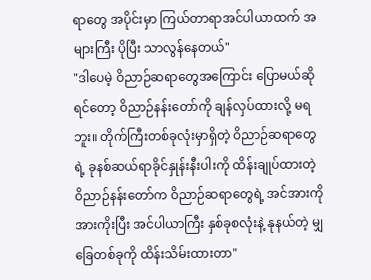ရာတွေ အပိုင်းမှာ ကြယ်တာရာအင်ပါယာထက် အများကြီး ပိုပြီး သာလွန်နေတယ်"
"ဒါပေမဲ့ ဝိညာဉ်ဆရာတွေအကြောင်း ပြောမယ်ဆိုရင်တော့ ဝိညာဉ်နန်းတော်ကို ချန်လှပ်ထားလို့ မရဘူး။ တိုက်ကြီးတစ်ခုလုံးမှာရှိတဲ့ ဝိညာဉ်ဆရာတွေရဲ့ ခုနစ်ဆယ်ရာခိုင်နှုန်းနီးပါးကို ထိန်းချုပ်ထားတဲ့ ဝိညာဉ်နန်းတော်က ဝိညာဉ်ဆရာတွေရဲ့ အင်အားကို အားကိုးပြီး အင်ပါယာကြီး နှစ်ခုစလုံးနဲ့ နုနယ်တဲ့ မျှခြေတစ်ခုကို ထိန်းသိမ်းထားတာ"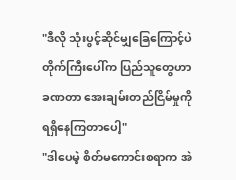"ဒီလို သုံးပွင့်ဆိုင်မျှခြေကြောင့်ပဲ တိုက်ကြီးပေါ်က ပြည်သူတွေဟာ ခဏတာ အေးချမ်းတည်ငြိမ်မှုကို ရရှိနေကြတာပေါ့"
"ဒါပေမဲ့ စိတ်မကောင်းစရာက အဲ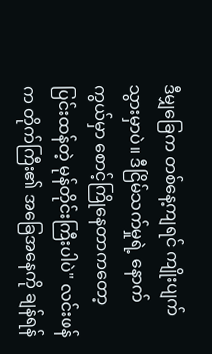ဒီမျှခြေက တစ်နေ့ကျရင် ကျိုးပျက်သွားမှာပဲ။ ဒီငြိမ်သက်မှုရဲ့ နောက်ကွယ်မှာ စောင့်ကြိုနေတာကတော့ ပြင်းထန်တဲ့ မုန်တိုင်းကြီးပါပဲ" လင်းဖန်က တိုက်ကြီး၏ အခြေအနေကို ချန်ရန်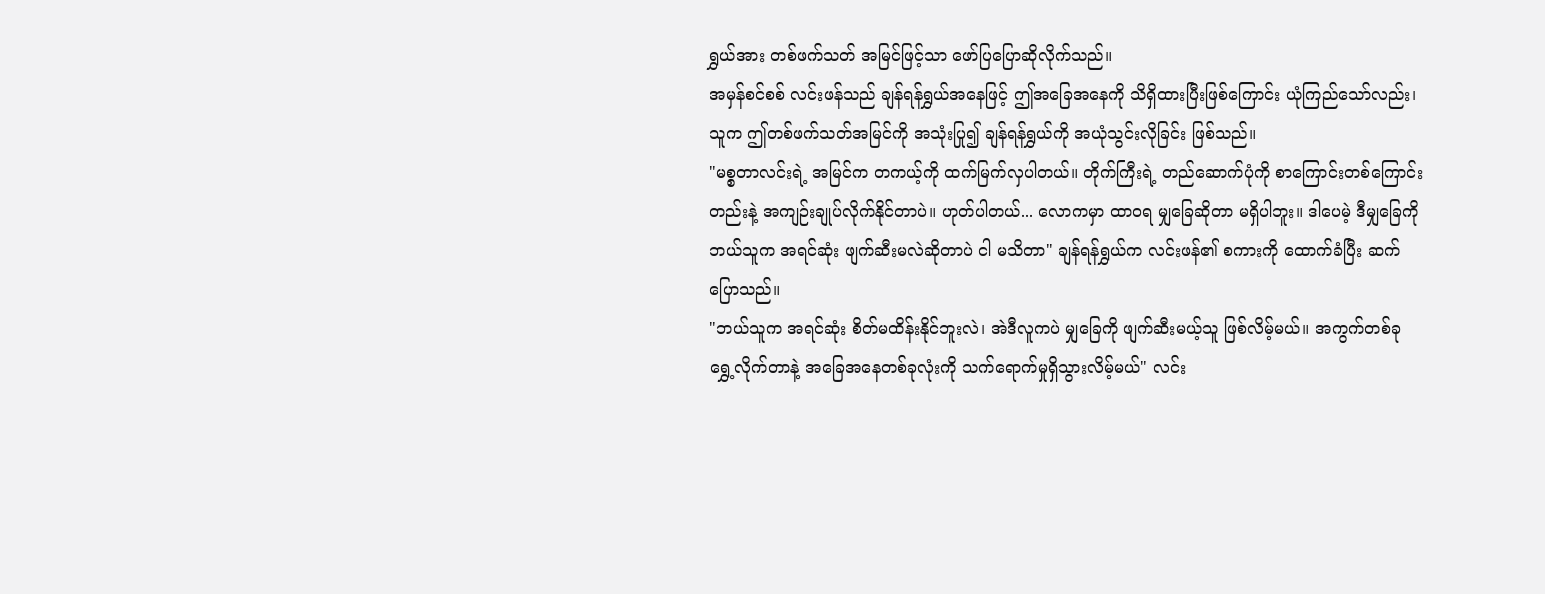ရွှယ်အား တစ်ဖက်သတ် အမြင်ဖြင့်သာ ဖော်ပြပြောဆိုလိုက်သည်။
အမှန်စင်စစ် လင်းဖန်သည် ချန်ရန်ရွှယ်အနေဖြင့် ဤအခြေအနေကို သိရှိထားပြီးဖြစ်ကြောင်း ယုံကြည်သော်လည်း၊ သူက ဤတစ်ဖက်သတ်အမြင်ကို အသုံးပြု၍ ချန်ရန်ရွှယ်ကို အယုံသွင်းလိုခြင်း ဖြစ်သည်။
"မစ္စတာလင်းရဲ့ အမြင်က တကယ့်ကို ထက်မြက်လှပါတယ်။ တိုက်ကြီးရဲ့ တည်ဆောက်ပုံကို စာကြောင်းတစ်ကြောင်းတည်းနဲ့ အကျဉ်းချုပ်လိုက်နိုင်တာပဲ။ ဟုတ်ပါတယ်... လောကမှာ ထာဝရ မျှခြေဆိုတာ မရှိပါဘူး။ ဒါပေမဲ့ ဒီမျှခြေကို ဘယ်သူက အရင်ဆုံး ဖျက်ဆီးမလဲဆိုတာပဲ ငါ မသိတာ" ချန်ရန်ရွှယ်က လင်းဖန်၏ စကားကို ထောက်ခံပြီး ဆက်ပြောသည်။
"ဘယ်သူက အရင်ဆုံး စိတ်မထိန်းနိုင်ဘူးလဲ၊ အဲဒီလူကပဲ မျှခြေကို ဖျက်ဆီးမယ့်သူ ဖြစ်လိမ့်မယ်။ အကွက်တစ်ခု ရွှေ့လိုက်တာနဲ့ အခြေအနေတစ်ခုလုံးကို သက်ရောက်မှုရှိသွားလိမ့်မယ်" လင်း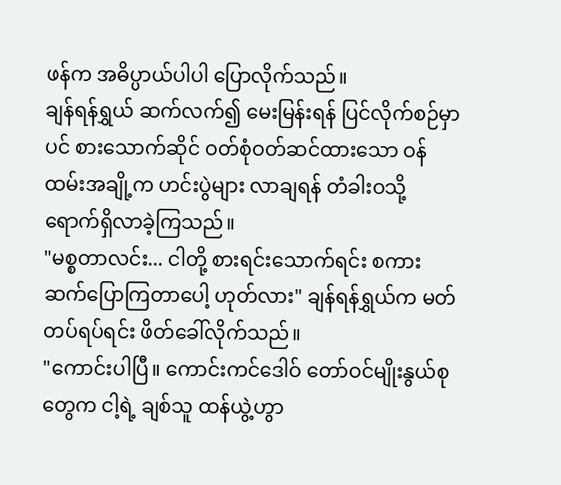ဖန်က အဓိပ္ပာယ်ပါပါ ပြောလိုက်သည်။
ချန်ရန်ရွှယ် ဆက်လက်၍ မေးမြန်းရန် ပြင်လိုက်စဉ်မှာပင် စားသောက်ဆိုင် ဝတ်စုံဝတ်ဆင်ထားသော ဝန်ထမ်းအချို့က ဟင်းပွဲများ လာချရန် တံခါးဝသို့ ရောက်ရှိလာခဲ့ကြသည်။
"မစ္စတာလင်း... ငါတို့ စားရင်းသောက်ရင်း စကားဆက်ပြောကြတာပေါ့ ဟုတ်လား" ချန်ရန်ရွှယ်က မတ်တပ်ရပ်ရင်း ဖိတ်ခေါ်လိုက်သည်။
"ကောင်းပါပြီ။ ကောင်းကင်ဒေါဝ် တော်ဝင်မျိုးနွယ်စုတွေက ငါ့ရဲ့ ချစ်သူ ထန်ယွဲ့ဟွာ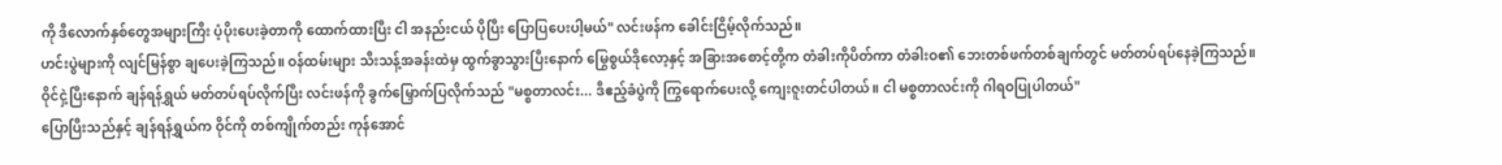ကို ဒီလောက်နှစ်တွေအများကြီး ပံ့ပိုးပေးခဲ့တာကို ထောက်ထားပြီး ငါ အနည်းငယ် ပိုပြီး ပြောပြပေးပါ့မယ်" လင်းဖန်က ခေါင်းငြိမ့်လိုက်သည်။
ဟင်းပွဲများကို လျင်မြန်စွာ ချပေးခဲ့ကြသည်။ ဝန်ထမ်းများ သီးသန့်အခန်းထဲမှ ထွက်ခွာသွားပြီးနောက် မြွေစွယ်ဒိုလော့နှင့် အခြားအစောင့်တို့က တံခါးကိုပိတ်ကာ တံခါးဝ၏ ဘေးတစ်ဖက်တစ်ချက်တွင် မတ်တပ်ရပ်နေခဲ့ကြသည်။
ဝိုင်ငှဲ့ပြီးနောက် ချန်ရန်ရွှယ် မတ်တပ်ရပ်လိုက်ပြီး လင်းဖန်ကို ခွက်မြှောက်ပြလိုက်သည် "မစ္စတာလင်း... ဒီဧည့်ခံပွဲကို ကြွရောက်ပေးလို့ ကျေးဇူးတင်ပါတယ်။ ငါ မစ္စတာလင်းကို ဂါရဝပြုပါတယ်"
ပြောပြီးသည်နှင့် ချန်ရန်ရွှယ်က ဝိုင်ကို တစ်ကျိုက်တည်း ကုန်အောင်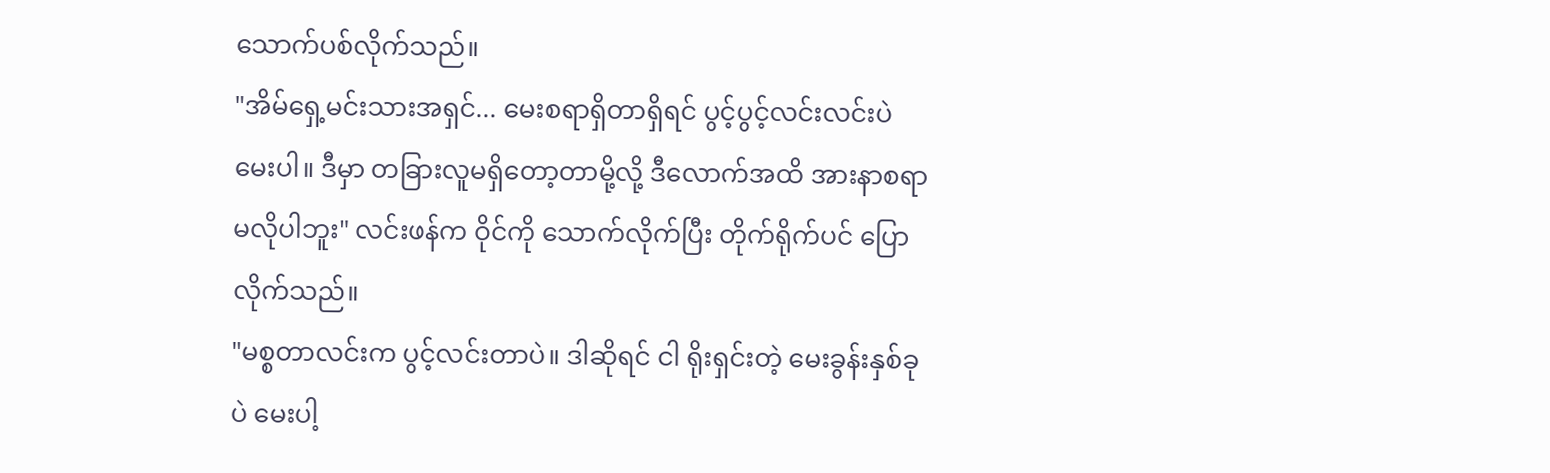သောက်ပစ်လိုက်သည်။
"အိမ်ရှေ့မင်းသားအရှင်... မေးစရာရှိတာရှိရင် ပွင့်ပွင့်လင်းလင်းပဲ မေးပါ။ ဒီမှာ တခြားလူမရှိတော့တာမို့လို့ ဒီလောက်အထိ အားနာစရာ မလိုပါဘူး" လင်းဖန်က ဝိုင်ကို သောက်လိုက်ပြီး တိုက်ရိုက်ပင် ပြောလိုက်သည်။
"မစ္စတာလင်းက ပွင့်လင်းတာပဲ။ ဒါဆိုရင် ငါ ရိုးရှင်းတဲ့ မေးခွန်းနှစ်ခုပဲ မေးပါ့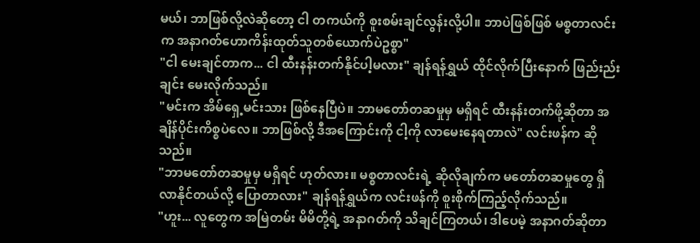မယ်၊ ဘာဖြစ်လို့လဲဆိုတော့ ငါ တကယ်ကို စူးစမ်းချင်လွန်းလို့ပါ။ ဘာပဲဖြစ်ဖြစ် မစ္စတာလင်းက အနာဂတ်ဟောကိန်းထုတ်သူတစ်ယောက်ပဲဥစ္စာ"
"ငါ မေးချင်တာက... ငါ ထီးနန်းတက်နိုင်ပါ့မလား" ချန်ရန်ရွှယ် ထိုင်လိုက်ပြီးနောက် ဖြည်းည်းချင်း မေးလိုက်သည်။
"မင်းက အိမ်ရှေ့မင်းသား ဖြစ်နေပြီပဲ။ ဘာမတော်တဆမှုမှ မရှိရင် ထီးနန်းတက်ဖို့ဆိုတာ အချိန်ပိုင်းကိစ္စပဲလေ။ ဘာဖြစ်လို့ ဒီအကြောင်းကို ငါ့ကို လာမေးနေရတာလဲ" လင်းဖန်က ဆိုသည်။
"ဘာမတော်တဆမှုမှ မရှိရင် ဟုတ်လား။ မစ္စတာလင်းရဲ့ ဆိုလိုချက်က မတော်တဆမှုတွေ ရှိလာနိုင်တယ်လို့ ပြောတာလား" ချန်ရန်ရွှယ်က လင်းဖန်ကို စူးစိုက်ကြည့်လိုက်သည်။
"ဟူး... လူတွေက အမြဲတမ်း မိမိတို့ရဲ့ အနာဂတ်ကို သိချင်ကြတယ်၊ ဒါပေမဲ့ အနာဂတ်ဆိုတာ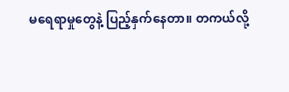မရေရာမှုတွေနဲ့ ပြည့်နှက်နေတာ။ တကယ်လို့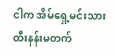ငါက အိမ်ရှေ့မင်းသား ထီးနန်းမတက်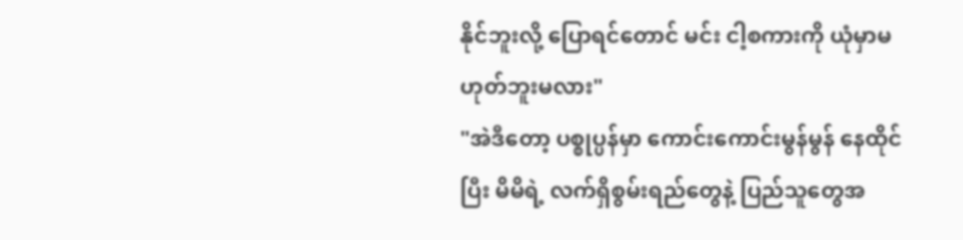နိုင်ဘူးလို့ ပြောရင်တောင် မင်း ငါ့စကားကို ယုံမှာမဟုတ်ဘူးမလား"
"အဲဒီတော့ ပစ္စုပ္ပန်မှာ ကောင်းကောင်းမွန်မွန် နေထိုင်ပြီး မိမိရဲ့ လက်ရှိစွမ်းရည်တွေနဲ့ ပြည်သူတွေအ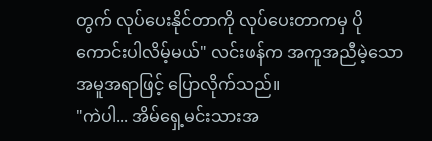တွက် လုပ်ပေးနိုင်တာကို လုပ်ပေးတာကမှ ပိုကောင်းပါလိမ့်မယ်" လင်းဖန်က အကူအညီမဲ့သော အမူအရာဖြင့် ပြောလိုက်သည်။
"ကဲပါ... အိမ်ရှေ့မင်းသားအ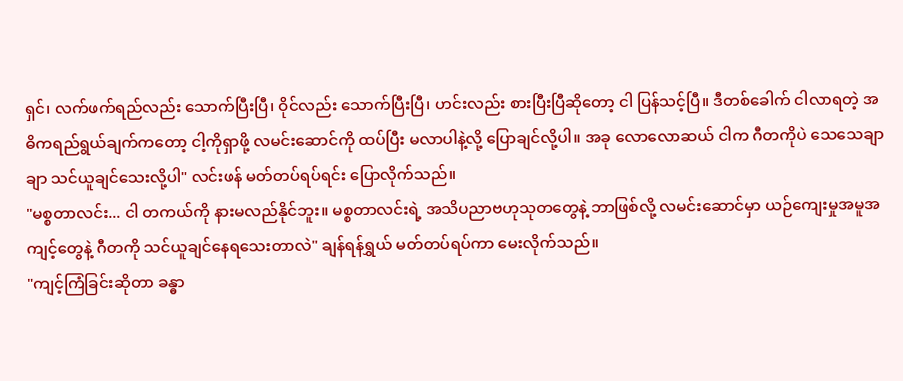ရှင်၊ လက်ဖက်ရည်လည်း သောက်ပြီးပြီ၊ ဝိုင်လည်း သောက်ပြီးပြီ၊ ဟင်းလည်း စားပြီးပြီဆိုတော့ ငါ ပြန်သင့်ပြီ။ ဒီတစ်ခေါက် ငါလာရတဲ့ အဓိကရည်ရွယ်ချက်ကတော့ ငါ့ကိုရှာဖို့ လမင်းဆောင်ကို ထပ်ပြီး မလာပါနဲ့လို့ ပြောချင်လို့ပါ။ အခု လောလောဆယ် ငါက ဂီတကိုပဲ သေသေချာချာ သင်ယူချင်သေးလို့ပါ" လင်းဖန် မတ်တပ်ရပ်ရင်း ပြောလိုက်သည်။
"မစ္စတာလင်း... ငါ တကယ်ကို နားမလည်နိုင်ဘူး။ မစ္စတာလင်းရဲ့ အသိပညာဗဟုသုတတွေနဲ့ ဘာဖြစ်လို့ လမင်းဆောင်မှာ ယဉ်ကျေးမှုအမူအကျင့်တွေနဲ့ ဂီတကို သင်ယူချင်နေရသေးတာလဲ" ချန်ရန်ရွှယ် မတ်တပ်ရပ်ကာ မေးလိုက်သည်။
"ကျင့်ကြံခြင်းဆိုတာ ခန္ဓာ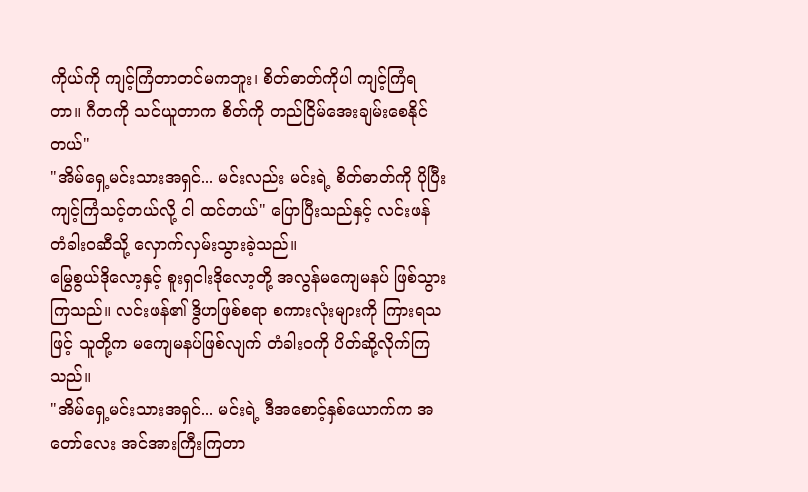ကိုယ်ကို ကျင့်ကြံတာတင်မကဘူး၊ စိတ်ဓာတ်ကိုပါ ကျင့်ကြံရတာ။ ဂီတကို သင်ယူတာက စိတ်ကို တည်ငြိမ်အေးချမ်းစေနိုင်တယ်"
"အိမ်ရှေ့မင်းသားအရှင်... မင်းလည်း မင်းရဲ့ စိတ်ဓာတ်ကို ပိုပြီး ကျင့်ကြံသင့်တယ်လို့ ငါ ထင်တယ်" ပြောပြီးသည်နှင့် လင်းဖန် တံခါးဝဆီသို့ လှောက်လှမ်းသွားခဲ့သည်။
မြွေစွယ်ဒိုလော့နှင့် စူးရှငါးဒိုလော့တို့ အလွန်မကျေမနပ် ဖြစ်သွားကြသည်။ လင်းဖန်၏ ဒွိဟဖြစ်စရာ စကားလုံးများကို ကြားရသဖြင့် သူတို့က မကျေမနပ်ဖြစ်လျက် တံခါးဝကို ပိတ်ဆို့လိုက်ကြသည်။
"အိမ်ရှေ့မင်းသားအရှင်... မင်းရဲ့ ဒီအစောင့်နှစ်ယောက်က အတော်လေး အင်အားကြီးကြတာ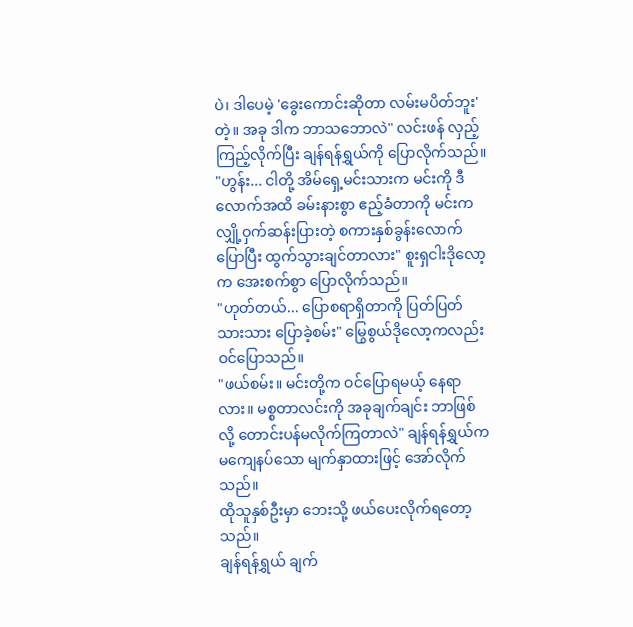ပဲ၊ ဒါပေမဲ့ 'ခွေးကောင်းဆိုတာ လမ်းမပိတ်ဘူး' တဲ့။ အခု ဒါက ဘာသဘောလဲ" လင်းဖန် လှည့်ကြည့်လိုက်ပြီး ချန်ရန်ရွှယ်ကို ပြောလိုက်သည်။
"ဟွန်း... ငါတို့ အိမ်ရှေ့မင်းသားက မင်းကို ဒီလောက်အထိ ခမ်းနားစွာ ဧည့်ခံတာကို မင်းက လျှို့ဝှက်ဆန်းပြားတဲ့ စကားနှစ်ခွန်းလောက် ပြောပြီး ထွက်သွားချင်တာလား" စူးရှငါးဒိုလော့က အေးစက်စွာ ပြောလိုက်သည်။
"ဟုတ်တယ်... ပြောစရာရှိတာကို ပြတ်ပြတ်သားသား ပြောခဲ့စမ်း" မြွေစွယ်ဒိုလော့ကလည်း ဝင်ပြောသည်။
"ဖယ်စမ်း။ မင်းတို့က ဝင်ပြောရမယ့် နေရာလား။ မစ္စတာလင်းကို အခုချက်ချင်း ဘာဖြစ်လို့ တောင်းပန်မလိုက်ကြတာလဲ" ချန်ရန်ရွှယ်က မကျေနပ်သော မျက်နှာထားဖြင့် အော်လိုက်သည်။
ထိုသူနှစ်ဦးမှာ ဘေးသို့ ဖယ်ပေးလိုက်ရတော့သည်။
ချန်ရန်ရွှယ် ချက်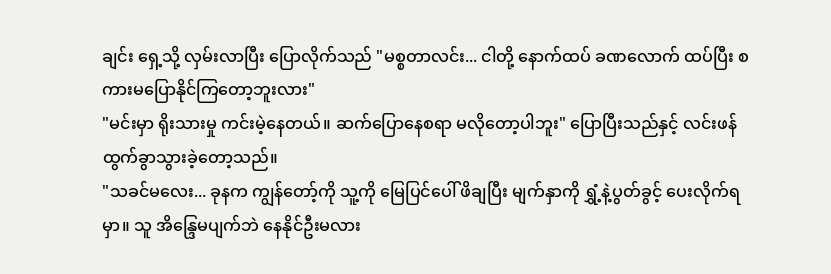ချင်း ရှေ့သို့ လှမ်းလာပြီး ပြောလိုက်သည် "မစ္စတာလင်း... ငါတို့ နောက်ထပ် ခဏလောက် ထပ်ပြီး စကားမပြောနိုင်ကြတော့ဘူးလား"
"မင်းမှာ ရိုးသားမှု ကင်းမဲ့နေတယ်။ ဆက်ပြောနေစရာ မလိုတော့ပါဘူး" ပြောပြီးသည်နှင့် လင်းဖန် ထွက်ခွာသွားခဲ့တော့သည်။
"သခင်မလေး... ခုနက ကျွန်တော့်ကို သူ့ကို မြေပြင်ပေါ် ဖိချပြီး မျက်နှာကို ရွှံ့နဲ့ပွတ်ခွင့် ပေးလိုက်ရမှာ။ သူ အိန္ဒြေမပျက်ဘဲ နေနိုင်ဦးမလား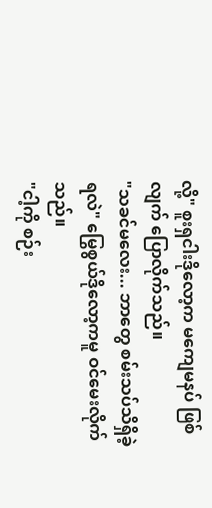လို့" စူးရှငါးဒိုလော့က မကျေမနပ် ဖြစ်လျက် ပြောလိုက်သည်။
"သခင်မလေး... ဘာတွေ စမ်းသပ်သိရှိခဲ့ရလဲ" မြွေစွယ်ဒိုလော့ကမူ ဝင်မေးလိုက်သည်။
"ငါ့ကို စဉ်း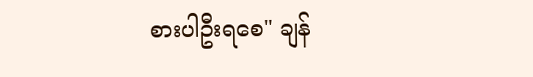စားပါဦးရစေ" ချန်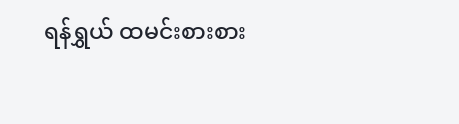ရန်ရွှယ် ထမင်းစားစား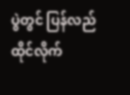ပွဲတွင် ပြန်လည်ထိုင်လိုက်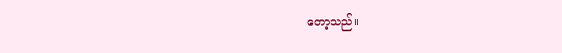တော့သည်။